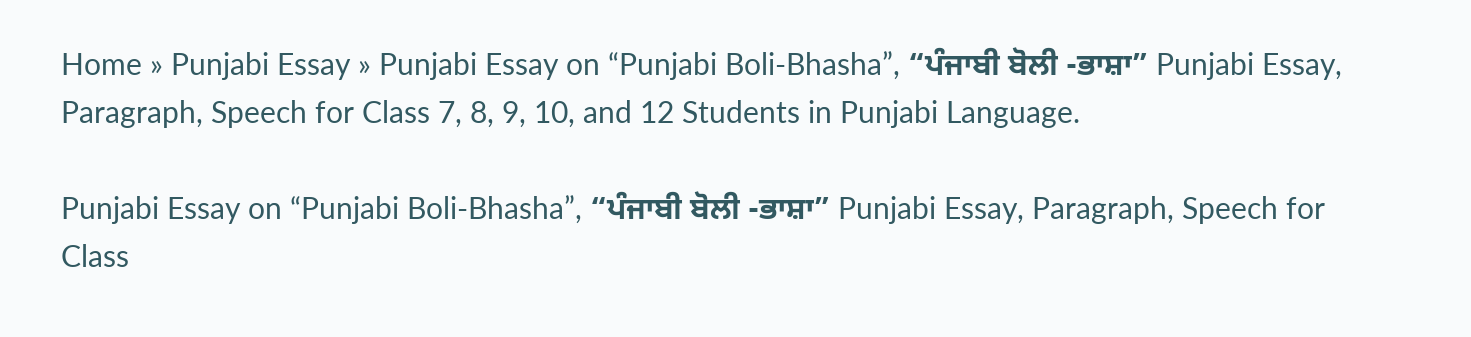Home » Punjabi Essay » Punjabi Essay on “Punjabi Boli-Bhasha”, “ਪੰਜਾਬੀ ਬੋਲੀ -ਭਾਸ਼ਾ” Punjabi Essay, Paragraph, Speech for Class 7, 8, 9, 10, and 12 Students in Punjabi Language.

Punjabi Essay on “Punjabi Boli-Bhasha”, “ਪੰਜਾਬੀ ਬੋਲੀ -ਭਾਸ਼ਾ” Punjabi Essay, Paragraph, Speech for Class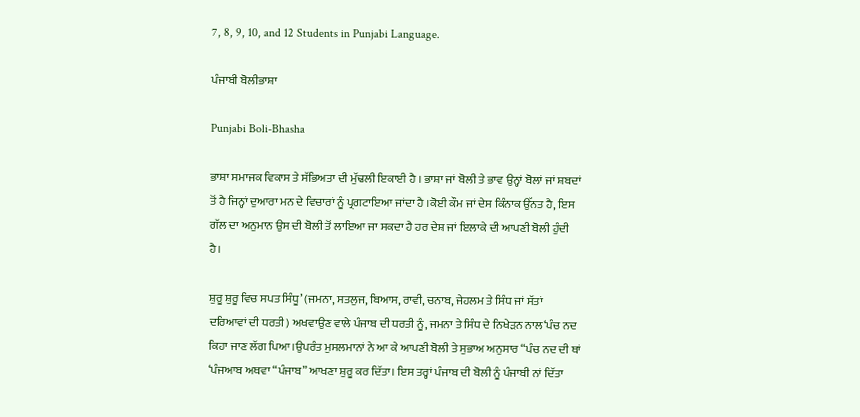7, 8, 9, 10, and 12 Students in Punjabi Language.

ਪੰਜਾਬੀ ਬੋਲੀਭਾਸ਼ਾ

Punjabi Boli-Bhasha

ਭਾਸ਼ਾ ਸਮਾਜਕ ਵਿਕਾਸ ਤੇ ਸੱਭਿਅਤਾ ਦੀ ਮੁੱਢਲੀ ਇਕਾਈ ਹੈ । ਭਾਸ਼ਾ ਜਾਂ ਬੋਲੀ ਤੇ ਭਾਵ ਉਨ੍ਹਾਂ ਬੋਲਾਂ ਜਾਂ ਸ਼ਬਦਾਂ ਤੋਂ ਹੈ ਜਿਨ੍ਹਾਂ ਦੁਆਰਾ ਮਨ ਦੇ ਵਿਚਾਰਾਂ ਨੂੰ ਪ੍ਰਗਟਾਇਆ ਜਾਂਦਾ ਹੈ ।ਕੋਈ ਕੌਮ ਜਾਂ ਦੇਸ ਕਿੰਨਾਕ ਉੱਨਤ ਹੈ, ਇਸ ਗੱਲ ਦਾ ਅਨੁਮਾਨ ਉਸ ਦੀ ਬੋਲੀ ਤੋਂ ਲਾਇਆ ਜਾ ਸਕਦਾ ਹੈ ਹਰ ਦੇਸ਼ ਜਾਂ ਇਲਾਕੇ ਦੀ ਆਪਣੀ ਬੋਲੀ ਹੁੰਦੀ ਹੈ।

ਸ਼ੁਰੂ ਸ਼ੁਰੂ ਵਿਚ ਸਪਤ ਸਿੰਧੂ’ (ਜਮਨਾ, ਸਤਲੁਜ, ਬਿਆਸ, ਰਾਵੀ, ਚਨਾਬ, ਜੇਹਲਮ ਤੇ ਸਿੰਧ ਜਾਂ ਸੱਤਾਂ ਦਰਿਆਵਾਂ ਦੀ ਧਰਤੀ) ਅਖਵਾਉਣ ਵਾਲੇ ਪੰਜਾਬ ਦੀ ਧਰਤੀ ਨੂੰ, ਜਮਨਾ ਤੇ ਸਿੰਧ ਦੇ ਨਿਖੇੜਨ ਨਾਲ‘ਪੰਚ ਨਦ ਕਿਹਾ ਜਾਣ ਲੱਗ ਪਿਆ।ਉਪਰੰਤ ਮੁਸਲਮਾਨਾਂ ਨੇ ਆ ਕੇ ਆਪਣੀ ਬੋਲੀ ਤੇ ਸੁਭਾਅ ਅਨੁਸਾਰ “ਪੰਚ ਨਦ ਦੀ ਥਾਂ ‘ਪੰਜਆਬ ਅਥਵਾ “ਪੰਜਾਬ” ਆਖਣਾ ਸ਼ੁਰੂ ਕਰ ਦਿੱਤਾ। ਇਸ ਤਰ੍ਹਾਂ ਪੰਜਾਬ ਦੀ ਬੋਲੀ ਨੂੰ ਪੰਜਾਬੀ ਨਾਂ ਦਿੱਤਾ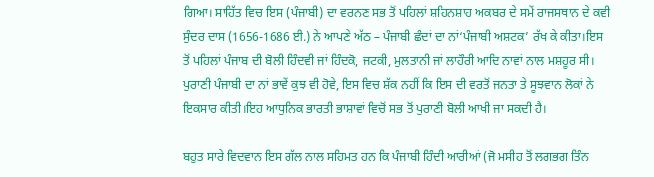ਗਿਆ। ਸਾਹਿੱਤ ਵਿਚ ਇਸ (ਪੰਜਾਬੀ) ਦਾ ਵਰਨਣ ਸਭ ਤੋਂ ਪਹਿਲਾਂ ਸ਼ਹਿਨਸ਼ਾਹ ਅਕਬਰ ਦੇ ਸਮੇਂ ਰਾਜਸਥਾਨ ਦੇ ਕਵੀ ਸੁੰਦਰ ਦਾਸ (1656-1686 ਈ.) ਨੇ ਆਪਣੇ ਅੱਠ – ਪੰਜਾਬੀ ਛੰਦਾਂ ਦਾ ਨਾਂ‘ਪੰਜਾਬੀ ਅਸ਼ਟਕ’ ਰੱਖ ਕੇ ਕੀਤਾ।ਇਸ ਤੋਂ ਪਹਿਲਾਂ ਪੰਜਾਬ ਦੀ ਬੋਲੀ ਹਿੰਦਵੀ ਜਾਂ ਹਿੰਦਕੋ, ਜਟਕੀ, ਮੁਲਤਾਨੀ ਜਾਂ ਲਾਹੌਰੀ ਆਦਿ ਨਾਵਾਂ ਨਾਲ ਮਸ਼ਹੂਰ ਸੀ। ਪੁਰਾਣੀ ਪੰਜਾਬੀ ਦਾ ਨਾਂ ਭਾਵੇਂ ਕੁਝ ਵੀ ਹੋਵੇ, ਇਸ ਵਿਚ ਸ਼ੱਕ ਨਹੀਂ ਕਿ ਇਸ ਦੀ ਵਰਤੋਂ ਜਨਤਾ ਤੇ ਸੂਝਵਾਨ ਲੋਕਾਂ ਨੇ ਇਕਸਾਰ ਕੀਤੀ।ਇਹ ਆਧੁਨਿਕ ਭਾਰਤੀ ਭਾਸ਼ਾਵਾਂ ਵਿਚੋਂ ਸਭ ਤੋਂ ਪੁਰਾਣੀ ਬੋਲੀ ਆਖੀ ਜਾ ਸਕਦੀ ਹੈ।

ਬਹੁਤ ਸਾਰੇ ਵਿਦਵਾਨ ਇਸ ਗੱਲ ਨਾਲ ਸਹਿਮਤ ਹਨ ਕਿ ਪੰਜਾਬੀ ਹਿੰਦੀ ਆਰੀਆਂ (ਜੋ ਮਸੀਹ ਤੋਂ ਲਗਭਗ ਤਿੰਨ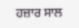ਹਜ਼ਾਰ ਸਾਲ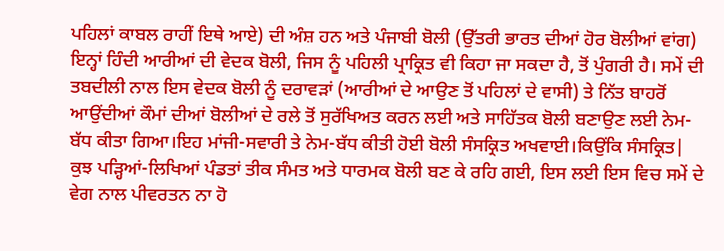ਪਹਿਲਾਂ ਕਾਬਲ ਰਾਹੀਂ ਇਥੇ ਆਏ) ਦੀ ਅੰਸ਼ ਹਨ ਅਤੇ ਪੰਜਾਬੀ ਬੋਲੀ (ਉੱਤਰੀ ਭਾਰਤ ਦੀਆਂ ਹੋਰ ਬੋਲੀਆਂ ਵਾਂਗ) ਇਨ੍ਹਾਂ ਹਿੰਦੀ ਆਰੀਆਂ ਦੀ ਵੇਦਕ ਬੋਲੀ, ਜਿਸ ਨੂੰ ਪਹਿਲੀ ਪ੍ਰਾਕ੍ਰਿਤ ਵੀ ਕਿਹਾ ਜਾ ਸਕਦਾ ਹੈ, ਤੋਂ ਪੁੰਗਰੀ ਹੈ। ਸਮੇਂ ਦੀ ਤਬਦੀਲੀ ਨਾਲ ਇਸ ਵੇਦਕ ਬੋਲੀ ਨੂੰ ਦਰਾਵੜਾਂ (ਆਰੀਆਂ ਦੇ ਆਉਣ ਤੋਂ ਪਹਿਲਾਂ ਦੇ ਵਾਸੀ) ਤੇ ਨਿੱਤ ਬਾਹਰੋਂ ਆਉਂਦੀਆਂ ਕੌਮਾਂ ਦੀਆਂ ਬੋਲੀਆਂ ਦੇ ਰਲੇ ਤੋਂ ਸੁਰੱਖਿਅਤ ਕਰਨ ਲਈ ਅਤੇ ਸਾਹਿੱਤਕ ਬੋਲੀ ਬਣਾਉਣ ਲਈ ਨੇਮ-ਬੱਧ ਕੀਤਾ ਗਿਆ।ਇਹ ਮਾਂਜੀ-ਸਵਾਰੀ ਤੇ ਨੇਮ-ਬੱਧ ਕੀਤੀ ਹੋਈ ਬੋਲੀ ਸੰਸਕ੍ਰਿਤ ਅਖਵਾਈ।ਕਿਉਂਕਿ ਸੰਸਕ੍ਰਿਤ| ਕੁਝ ਪੜ੍ਹਿਆਂ-ਲਿਖਿਆਂ ਪੰਡਤਾਂ ਤੀਕ ਸੰਮਤ ਅਤੇ ਧਾਰਮਕ ਬੋਲੀ ਬਣ ਕੇ ਰਹਿ ਗਈ, ਇਸ ਲਈ ਇਸ ਵਿਚ ਸਮੇਂ ਦੇ ਵੇਗ ਨਾਲ ਪੀਵਰਤਨ ਨਾ ਹੋ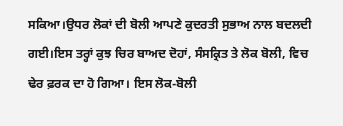ਸਕਿਆ।ਉਧਰ ਲੋਕਾਂ ਦੀ ਬੋਲੀ ਆਪਣੇ ਕੁਦਰਤੀ ਸੁਭਾਅ ਨਾਲ ਬਦਲਦੀ ਗਈ।ਇਸ ਤਰ੍ਹਾਂ ਕੁਝ ਚਿਰ ਬਾਅਦ ਦੋਹਾਂ, ਸੰਸਕ੍ਰਿਤ ਤੇ ਲੋਕ ਬੋਲੀ, ਵਿਚ ਢੇਰ ਫ਼ਰਕ ਦਾ ਹੋ ਗਿਆ। ਇਸ ਲੋਕ-ਬੋਲੀ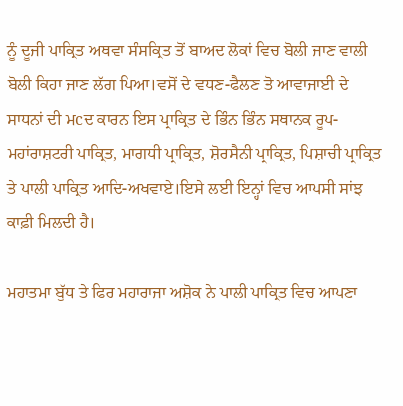ਨੂੰ ਦੂਜੀ ਪਾਕ੍ਰਿਤ ਅਥਵਾ ਸੰਸਕ੍ਰਿਤ ਤੋਂ ਬਾਅਦ ਲੋਕਾਂ ਵਿਚ ਬੋਲੀ ਜਾਣ ਵਾਲੀ ਬੋਲੀ ਕਿਹਾ ਜਾਣ ਲੱਗ ਪਿਆ।ਵਸੋਂ ਦੇ ਵਧਣ-ਫੈਲਣ ਤੋ ਆਵਾਜਾਈ ਦੇ ਸਾਧਨਾਂ ਦੀ ਮcਦ ਕਾਰਨ ਇਸ ਪ੍ਰਾਕ੍ਰਿਤ ਦੇ ਭਿੰਨ ਭਿੰਨ ਸਥਾਨਕ ਰੂਪ-ਮਹਾਂਰਾਸ਼ਟਰੀ ਪਾਕ੍ਰਿਤ, ਮਾਗਧੀ ਪ੍ਰਾਕ੍ਰਿਤ, ਸ਼ੋਰਸੈਨੀ ਪ੍ਰਾਕ੍ਰਿਤ, ਪਿਸ਼ਾਚੀ ਪ੍ਰਾਕ੍ਰਿਤ ਤੇ ਪਾਲੀ ਪਾਕ੍ਰਿਤ ਆਦਿ-ਅਖਵਾਏ।ਇਸੇ ਲਈ ਇਨ੍ਹਾਂ ਵਿਚ ਆਪਸੀ ਸਾਂਝ ਕਾਫ਼ੀ ਮਿਲਦੀ ਹੈ।

ਮਹਾਤਮਾ ਬੁੱਧ ਤੇ ਫਿਰ ਮਹਾਰਾਜਾ ਅਸ਼ੋਕ ਨੇ ਪਾਲੀ ਪਾਕ੍ਰਿਤ ਵਿਚ ਆਪਣਾ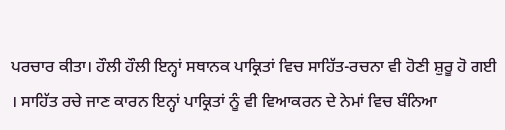ਪਰਚਾਰ ਕੀਤਾ। ਹੌਲੀ ਹੌਲੀ ਇਨ੍ਹਾਂ ਸਥਾਨਕ ਪਾਕ੍ਰਿਤਾਂ ਵਿਚ ਸਾਹਿੱਤ-ਰਚਨਾ ਵੀ ਹੋਣੀ ਸ਼ੁਰੂ ਹੋ ਗਈ । ਸਾਹਿੱਤ ਰਚੇ ਜਾਣ ਕਾਰਨ ਇਨ੍ਹਾਂ ਪਾਕ੍ਰਿਤਾਂ ਨੂੰ ਵੀ ਵਿਆਕਰਨ ਦੇ ਨੇਮਾਂ ਵਿਚ ਬੰਨਿਆ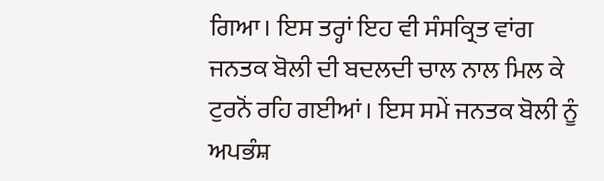ਗਿਆ। ਇਸ ਤਰ੍ਹਾਂ ਇਹ ਵੀ ਸੰਸਕ੍ਰਿਤ ਵਾਂਗ ਜਨਤਕ ਬੋਲੀ ਦੀ ਬਦਲਦੀ ਚਾਲ ਨਾਲ ਮਿਲ ਕੇ ਟੁਰਨੋਂ ਰਹਿ ਗਈਆਂ। ਇਸ ਸਮੇਂ ਜਨਤਕ ਬੋਲੀ ਨੂੰ ਅਪਭੰਸ਼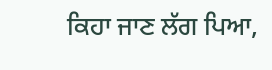ਕਿਹਾ ਜਾਣ ਲੱਗ ਪਿਆ,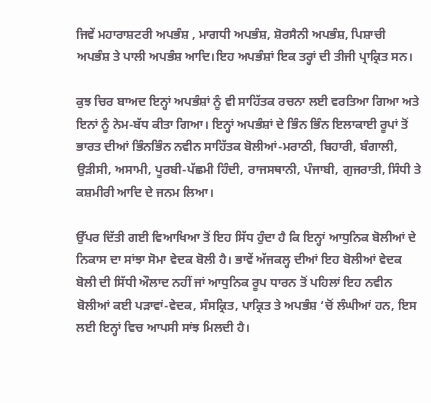ਜਿਵੇਂ ਮਹਾਰਾਸ਼ਟਰੀ ਅਪਭੰਸ਼ , ਮਾਗਧੀ ਅਪਭੰਸ਼, ਸ਼ੋਰਸੈਨੀ ਅਪਭੰਸ਼, ਪਿਸ਼ਾਚੀ ਅਪਭੰਸ਼ ਤੇ ਪਾਲੀ ਅਪਭੰਸ਼ ਆਦਿ।ਇਹ ਅਪਭੰਸ਼ਾਂ ਇਕ ਤਰ੍ਹਾਂ ਦੀ ਤੀਜੀ ਪ੍ਰਾਕ੍ਰਿਤ ਸਨ।

ਕੁਝ ਚਿਰ ਬਾਅਦ ਇਨ੍ਹਾਂ ਅਪਭੰਸ਼ਾਂ ਨੂੰ ਵੀ ਸਾਹਿੱਤਕ ਰਚਨਾ ਲਈ ਵਰਤਿਆ ਗਿਆ ਅਤੇ ਇਨਾਂ ਨੂੰ ਨੇਮ-ਬੱਧ ਕੀਤਾ ਗਿਆ। ਇਨ੍ਹਾਂ ਅਪਭੰਸ਼ਾਂ ਦੇ ਭਿੰਨ ਭਿੰਨ ਇਲਾਕਾਈ ਰੂਪਾਂ ਤੋਂ ਭਾਰਤ ਦੀਆਂ ਭਿੰਨਭਿੰਨ ਨਵੀਨ ਸਾਹਿੱਤਕ ਬੋਲੀਆਂ-ਮਰਾਠੀ, ਬਿਹਾਰੀ, ਬੰਗਾਲੀ, ਉੜੀਸੀ, ਅਸਾਮੀ, ਪੂਰਬੀ-ਪੱਛਮੀ ਹਿੰਦੀ, ਰਾਜਸਥਾਨੀ, ਪੰਜਾਬੀ, ਗੁਜਰਾਤੀ, ਸਿੰਧੀ ਤੇ ਕਸ਼ਮੀਰੀ ਆਦਿ ਦੇ ਜਨਮ ਲਿਆ।

ਉੱਪਰ ਦਿੱਤੀ ਗਈ ਵਿਆਖਿਆ ਤੋਂ ਇਹ ਸਿੱਧ ਹੁੰਦਾ ਹੈ ਕਿ ਇਨ੍ਹਾਂ ਆਧੁਨਿਕ ਬੋਲੀਆਂ ਦੇ ਨਿਕਾਸ ਦਾ ਸਾਂਝਾ ਸੋਮਾ ਵੇਦਕ ਬੋਲੀ ਹੈ। ਭਾਵੇਂ ਅੱਜਕਲ੍ਹ ਦੀਆਂ ਇਹ ਬੋਲੀਆਂ ਵੇਦਕ ਬੋਲੀ ਦੀ ਸਿੱਧੀ ਔਲਾਦ ਨਹੀਂ ਜਾਂ ਆਧੁਨਿਕ ਰੂਪ ਧਾਰਨ ਤੋਂ ਪਹਿਲਾਂ ਇਹ ਨਵੀਨ ਬੋਲੀਆਂ ਕਈ ਪੜਾਵਾਂ-ਵੇਦਕ, ਸੰਸਕ੍ਰਿਤ, ਪਾਕ੍ਰਿਤ ਤੇ ਅਪਭੰਸ਼ ‘ਚੋਂ ਲੰਘੀਆਂ ਹਨ, ਇਸ ਲਈ ਇਨ੍ਹਾਂ ਵਿਚ ਆਪਸੀ ਸਾਂਝ ਮਿਲਦੀ ਹੈ।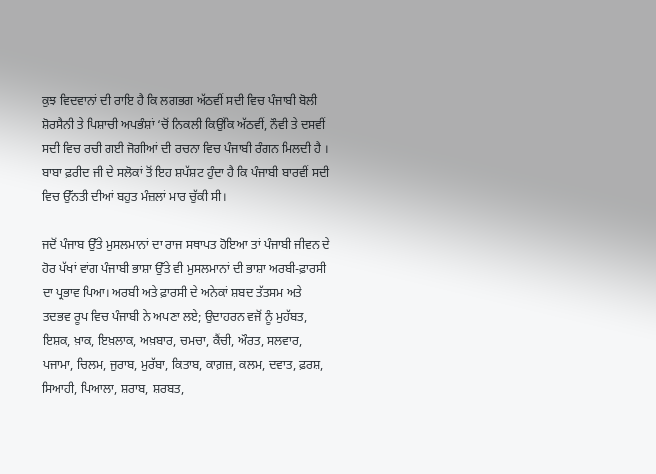ਕੁਝ ਵਿਦਵਾਨਾਂ ਦੀ ਰਾਇ ਹੈ ਕਿ ਲਗਭਗ ਅੱਠਵੀਂ ਸਦੀ ਵਿਚ ਪੰਜਾਬੀ ਬੋਲੀ ਸ਼ੋਰਸੈਨੀ ਤੇ ਪਿਸ਼ਾਚੀ ਅਪਭੰਸ਼ਾਂ ‘ਚੋਂ ਨਿਕਲੀ ਕਿਉਂਕਿ ਅੱਠਵੀਂ, ਨੌਵੀ ਤੇ ਦਸਵੀਂ ਸਦੀ ਵਿਚ ਰਚੀ ਗਈ ਜੋਗੀਆਂ ਦੀ ਰਚਨਾ ਵਿਚ ਪੰਜਾਬੀ ਰੰਗਨ ਮਿਲਦੀ ਹੈ । ਬਾਬਾ ਫ਼ਰੀਦ ਜੀ ਦੇ ਸਲੋਕਾਂ ਤੋਂ ਇਹ ਸ਼ਪੱਸ਼ਟ ਹੁੰਦਾ ਹੈ ਕਿ ਪੰਜਾਬੀ ਬਾਰਵੀਂ ਸਦੀ ਵਿਚ ਉੱਨਤੀ ਦੀਆਂ ਬਹੁਤ ਮੰਜ਼ਲਾਂ ਮਾਰ ਚੁੱਕੀ ਸੀ।

ਜਦੋਂ ਪੰਜਾਬ ਉੱਤੇ ਮੁਸਲਮਾਨਾਂ ਦਾ ਰਾਜ ਸਥਾਪਤ ਹੋਇਆ ਤਾਂ ਪੰਜਾਬੀ ਜੀਵਨ ਦੇ ਹੋਰ ਪੱਖਾਂ ਵਾਂਗ ਪੰਜਾਬੀ ਭਾਸ਼ਾ ਉੱਤੇ ਵੀ ਮੁਸਲਮਾਨਾਂ ਦੀ ਭਾਸ਼ਾ ਅਰਬੀ-ਫ਼ਾਰਸੀ ਦਾ ਪ੍ਰਭਾਵ ਪਿਆ। ਅਰਬੀ ਅਤੇ ਫ਼ਾਰਸੀ ਦੇ ਅਨੇਕਾਂ ਸ਼ਬਦ ਤੱਤਸਮ ਅਤੇ ਤਦਭਵ ਰੂਪ ਵਿਚ ਪੰਜਾਬੀ ਨੇ ਅਪਣਾ ਲਏ; ਉਦਾਹਰਨ ਵਜੋਂ ਨੂੰ ਮੁਹੱਬਤ, ਇਸ਼ਕ, ਖ਼ਾਕ, ਇਖ਼ਲਾਕ, ਅਖ਼ਬਾਰ, ਚਮਚਾ, ਕੈਂਚੀ, ਔਰਤ, ਸਲਵਾਰ, ਪਜਾਮਾ, ਚਿਲਮ, ਜੁਰਾਬ, ਮੁਰੱਬਾ, ਕਿਤਾਬ, ਕਾਗ਼ਜ਼, ਕਲਮ, ਦਵਾਤ, ਫ਼ਰਸ਼, ਸਿਆਹੀ, ਪਿਆਲਾ, ਸ਼ਰਾਬ, ਸ਼ਰਬਤ,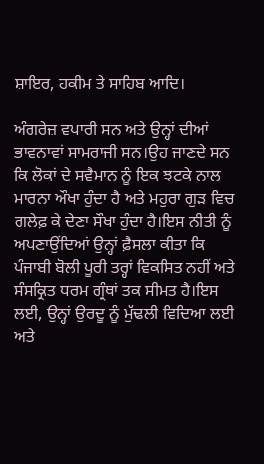ਸ਼ਾਇਰ, ਹਕੀਮ ਤੇ ਸਾਹਿਬ ਆਦਿ।

ਅੰਗਰੇਜ਼ ਵਪਾਰੀ ਸਨ ਅਤੇ ਉਨ੍ਹਾਂ ਦੀਆਂ ਭਾਵਨਾਵਾਂ ਸਾਮਰਾਜੀ ਸਨ।ਉਹ ਜਾਣਦੇ ਸਨ ਕਿ ਲੋਕਾਂ ਦੇ ਸਵੈਮਾਨ ਨੂੰ ਇਕ ਝਟਕੇ ਨਾਲ ਮਾਰਨਾ ਔਖਾ ਹੁੰਦਾ ਹੈ ਅਤੇ ਮਹੁਰਾ ਗੁੜ ਵਿਚ ਗਲੇਫ਼ ਕੇ ਦੇਣਾ ਸੌਖਾ ਹੁੰਦਾ ਹੈ।ਇਸ ਨੀਤੀ ਨੂੰ ਅਪਣਾਉਂਦਿਆਂ ਉਨ੍ਹਾਂ ਫ਼ੈਸਲਾ ਕੀਤਾ ਕਿ ਪੰਜਾਬੀ ਬੋਲੀ ਪੂਰੀ ਤਰ੍ਹਾਂ ਵਿਕਸਿਤ ਨਹੀਂ ਅਤੇ ਸੰਸਕ੍ਰਿਤ ਧਰਮ ਗ੍ਰੰਥਾਂ ਤਕ ਸੀਮਤ ਹੈ।ਇਸ ਲਈ, ਉਨ੍ਹਾਂ ਉਰਦੂ ਨੂੰ ਮੁੱਢਲੀ ਵਿਦਿਆ ਲਈ ਅਤੇ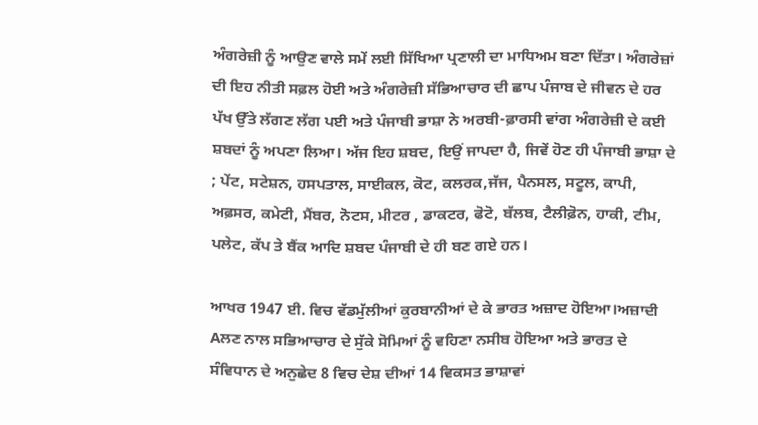ਅੰਗਰੇਜ਼ੀ ਨੂੰ ਆਉਣ ਵਾਲੇ ਸਮੇਂ ਲਈ ਸਿੱਖਿਆ ਪ੍ਰਣਾਲੀ ਦਾ ਮਾਧਿਅਮ ਬਣਾ ਦਿੱਤਾ। ਅੰਗਰੇਜ਼ਾਂ ਦੀ ਇਹ ਨੀਤੀ ਸਫ਼ਲ ਹੋਈ ਅਤੇ ਅੰਗਰੇਜ਼ੀ ਸੱਭਿਆਚਾਰ ਦੀ ਛਾਪ ਪੰਜਾਬ ਦੇ ਜੀਵਨ ਦੇ ਹਰ ਪੱਖ ਉੱਤੇ ਲੱਗਣ ਲੱਗ ਪਈ ਅਤੇ ਪੰਜਾਬੀ ਭਾਸ਼ਾ ਨੇ ਅਰਬੀ-ਫ਼ਾਰਸੀ ਵਾਂਗ ਅੰਗਰੇਜ਼ੀ ਦੇ ਕਈ ਸ਼ਬਦਾਂ ਨੂੰ ਅਪਣਾ ਲਿਆ। ਅੱਜ ਇਹ ਸ਼ਬਦ, ਇਉਂ ਜਾਪਦਾ ਹੈ, ਜਿਵੇਂ ਹੋਣ ਹੀ ਪੰਜਾਬੀ ਭਾਸ਼ਾ ਦੇ ; ਪੇਂਟ, ਸਟੇਸ਼ਨ, ਹਸਪਤਾਲ, ਸਾਈਕਲ, ਕੋਟ, ਕਲਰਕ,ਜੱਜ, ਪੈਨਸਲ, ਸਟੂਲ, ਕਾਪੀ, ਅਫ਼ਸਰ, ਕਮੇਟੀ, ਮੈਂਬਰ, ਨੋਟਸ, ਮੀਟਰ , ਡਾਕਟਰ, ਫੋਟੋ, ਬੱਲਬ, ਟੈਲੀਫ਼ੋਨ, ਹਾਕੀ, ਟੀਮ, ਪਲੇਟ, ਕੱਪ ਤੇ ਬੈਂਕ ਆਦਿ ਸ਼ਬਦ ਪੰਜਾਬੀ ਦੇ ਹੀ ਬਣ ਗਏ ਹਨ।

ਆਖਰ 1947 ਈ. ਵਿਚ ਵੱਡਮੁੱਲੀਆਂ ਕੁਰਬਾਨੀਆਂ ਦੇ ਕੇ ਭਾਰਤ ਅਜ਼ਾਦ ਹੋਇਆ।ਅਜ਼ਾਦੀ Aਲਣ ਨਾਲ ਸਭਿਆਚਾਰ ਦੇ ਸੁੱਕੇ ਸੋਮਿਆਂ ਨੂੰ ਵਹਿਣਾ ਨਸੀਬ ਹੋਇਆ ਅਤੇ ਭਾਰਤ ਦੇ ਸੰਵਿਧਾਨ ਦੇ ਅਨੁਛੇਦ 8 ਵਿਚ ਦੇਸ਼ ਦੀਆਂ 14 ਵਿਕਸਤ ਭਾਸ਼ਾਵਾਂ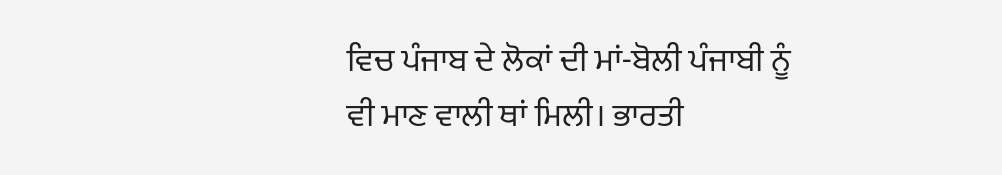ਵਿਚ ਪੰਜਾਬ ਦੇ ਲੋਕਾਂ ਦੀ ਮਾਂ-ਬੋਲੀ ਪੰਜਾਬੀ ਨੂੰ ਵੀ ਮਾਣ ਵਾਲੀ ਥਾਂ ਮਿਲੀ। ਭਾਰਤੀ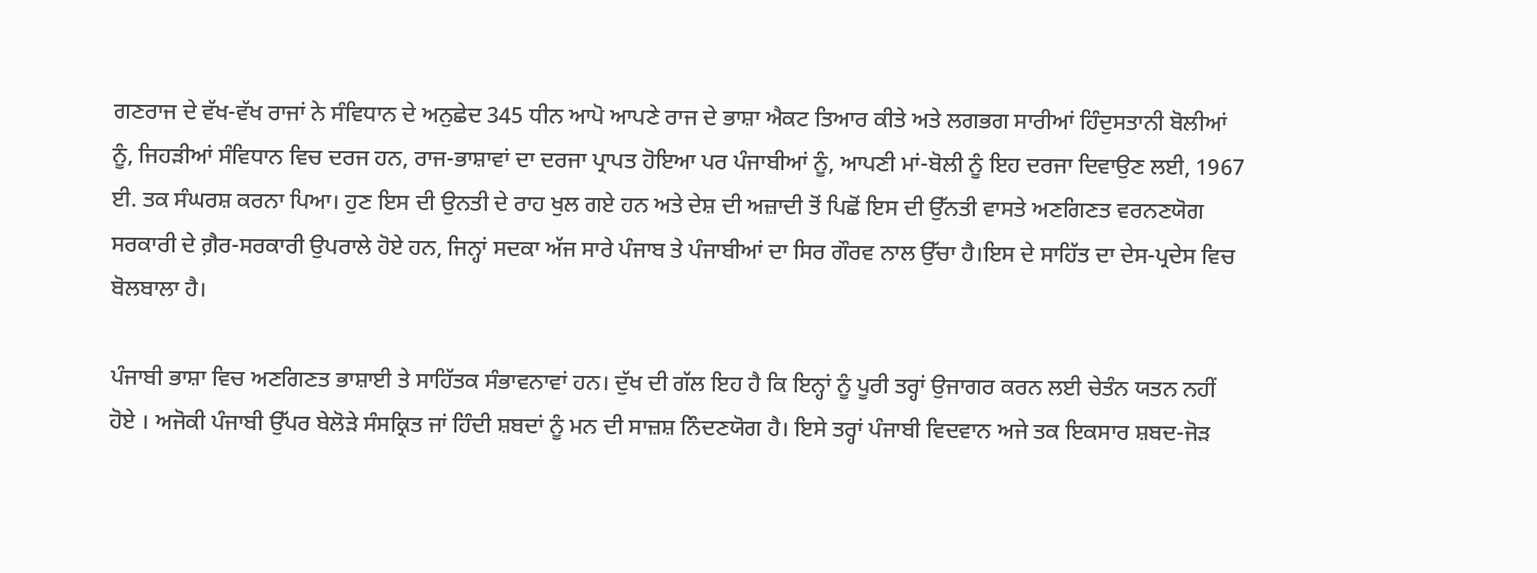ਗਣਰਾਜ ਦੇ ਵੱਖ-ਵੱਖ ਰਾਜਾਂ ਨੇ ਸੰਵਿਧਾਨ ਦੇ ਅਨੁਛੇਦ 345 ਧੀਨ ਆਪੋ ਆਪਣੇ ਰਾਜ ਦੇ ਭਾਸ਼ਾ ਐਕਟ ਤਿਆਰ ਕੀਤੇ ਅਤੇ ਲਗਭਗ ਸਾਰੀਆਂ ਹਿੰਦੁਸਤਾਨੀ ਬੋਲੀਆਂ ਨੂੰ, ਜਿਹੜੀਆਂ ਸੰਵਿਧਾਨ ਵਿਚ ਦਰਜ ਹਨ, ਰਾਜ-ਭਾਸ਼ਾਵਾਂ ਦਾ ਦਰਜਾ ਪ੍ਰਾਪਤ ਹੋਇਆ ਪਰ ਪੰਜਾਬੀਆਂ ਨੂੰ, ਆਪਣੀ ਮਾਂ-ਬੋਲੀ ਨੂੰ ਇਹ ਦਰਜਾ ਦਿਵਾਉਣ ਲਈ, 1967 ਈ. ਤਕ ਸੰਘਰਸ਼ ਕਰਨਾ ਪਿਆ। ਹੁਣ ਇਸ ਦੀ ਉਨਤੀ ਦੇ ਰਾਹ ਖੁਲ ਗਏ ਹਨ ਅਤੇ ਦੇਸ਼ ਦੀ ਅਜ਼ਾਦੀ ਤੋਂ ਪਿਛੋਂ ਇਸ ਦੀ ਉੱਨਤੀ ਵਾਸਤੇ ਅਣਗਿਣਤ ਵਰਨਣਯੋਗ ਸਰਕਾਰੀ ਦੇ ਗ਼ੈਰ-ਸਰਕਾਰੀ ਉਪਰਾਲੇ ਹੋਏ ਹਨ, ਜਿਨ੍ਹਾਂ ਸਦਕਾ ਅੱਜ ਸਾਰੇ ਪੰਜਾਬ ਤੇ ਪੰਜਾਬੀਆਂ ਦਾ ਸਿਰ ਗੌਰਵ ਨਾਲ ਉੱਚਾ ਹੈ।ਇਸ ਦੇ ਸਾਹਿੱਤ ਦਾ ਦੇਸ-ਪ੍ਰਦੇਸ ਵਿਚ ਬੋਲਬਾਲਾ ਹੈ।

ਪੰਜਾਬੀ ਭਾਸ਼ਾ ਵਿਚ ਅਣਗਿਣਤ ਭਾਸ਼ਾਈ ਤੇ ਸਾਹਿੱਤਕ ਸੰਭਾਵਨਾਵਾਂ ਹਨ। ਦੁੱਖ ਦੀ ਗੱਲ ਇਹ ਹੈ ਕਿ ਇਨ੍ਹਾਂ ਨੂੰ ਪੂਰੀ ਤਰ੍ਹਾਂ ਉਜਾਗਰ ਕਰਨ ਲਈ ਚੇਤੰਨ ਯਤਨ ਨਹੀਂ ਹੋਏ । ਅਜੋਕੀ ਪੰਜਾਬੀ ਉੱਪਰ ਬੇਲੋੜੇ ਸੰਸਕ੍ਰਿਤ ਜਾਂ ਹਿੰਦੀ ਸ਼ਬਦਾਂ ਨੂੰ ਮਨ ਦੀ ਸਾਜ਼ਸ਼ ਨਿੰਦਣਯੋਗ ਹੈ। ਇਸੇ ਤਰ੍ਹਾਂ ਪੰਜਾਬੀ ਵਿਦਵਾਨ ਅਜੇ ਤਕ ਇਕਸਾਰ ਸ਼ਬਦ-ਜੋੜ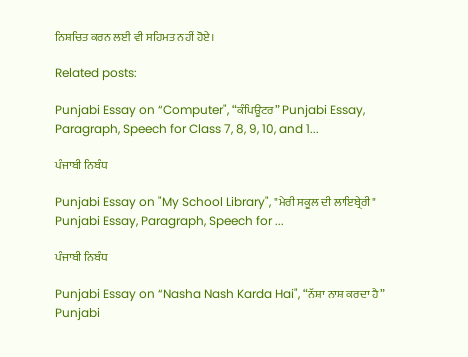ਨਿਸ਼ਚਿਤ ਕਰਨ ਲਈ ਵੀ ਸਹਿਮਤ ਨਹੀਂ ਹੋਏ।

Related posts:

Punjabi Essay on “Computer", “ਕੰਪਿਊਟਰ” Punjabi Essay, Paragraph, Speech for Class 7, 8, 9, 10, and 1...

ਪੰਜਾਬੀ ਨਿਬੰਧ

Punjabi Essay on "My School Library", "ਮੇਰੀ ਸਕੂਲ ਦੀ ਲਾਇਬ੍ਰੇਰੀ" Punjabi Essay, Paragraph, Speech for ...

ਪੰਜਾਬੀ ਨਿਬੰਧ

Punjabi Essay on “Nasha Nash Karda Hai", “ਨੱਸ਼ਾ ਨਾਸ਼ ਕਰਦਾ ਹੈ” Punjabi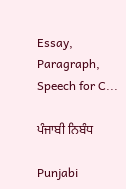Essay, Paragraph, Speech for C...

ਪੰਜਾਬੀ ਨਿਬੰਧ

Punjabi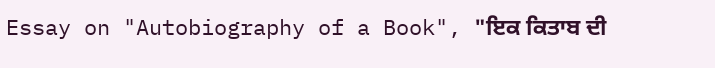Essay on "Autobiography of a Book", "ਇਕ ਕਿਤਾਬ ਦੀ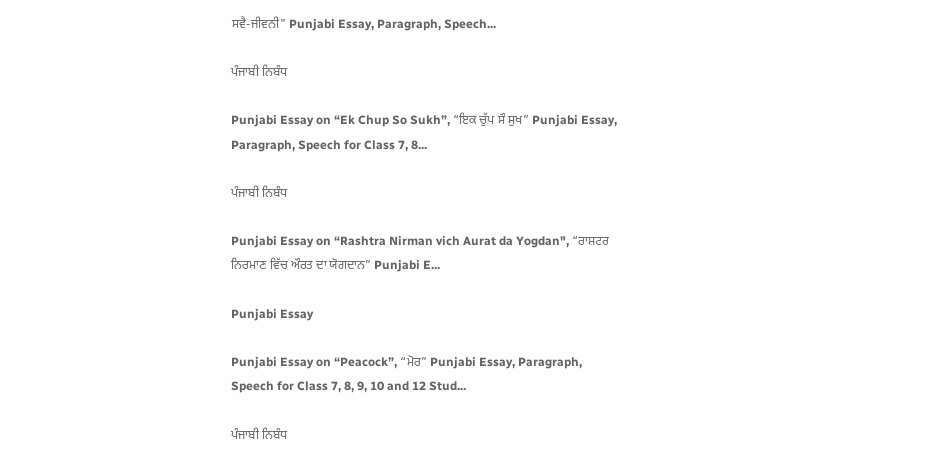ਸਵੈ-ਜੀਵਨੀ" Punjabi Essay, Paragraph, Speech...

ਪੰਜਾਬੀ ਨਿਬੰਧ

Punjabi Essay on “Ek Chup So Sukh”, “ਇਕ ਚੁੱਪ ਸੌ ਸੁਖ” Punjabi Essay, Paragraph, Speech for Class 7, 8...

ਪੰਜਾਬੀ ਨਿਬੰਧ

Punjabi Essay on “Rashtra Nirman vich Aurat da Yogdan", “ਰਾਸ਼ਟਰ ਨਿਰਮਾਣ ਵਿੱਚ ਔਰਤ ਦਾ ਯੋਗਦਾਨ” Punjabi E...

Punjabi Essay

Punjabi Essay on “Peacock”, “ਮੋਰ” Punjabi Essay, Paragraph, Speech for Class 7, 8, 9, 10 and 12 Stud...

ਪੰਜਾਬੀ ਨਿਬੰਧ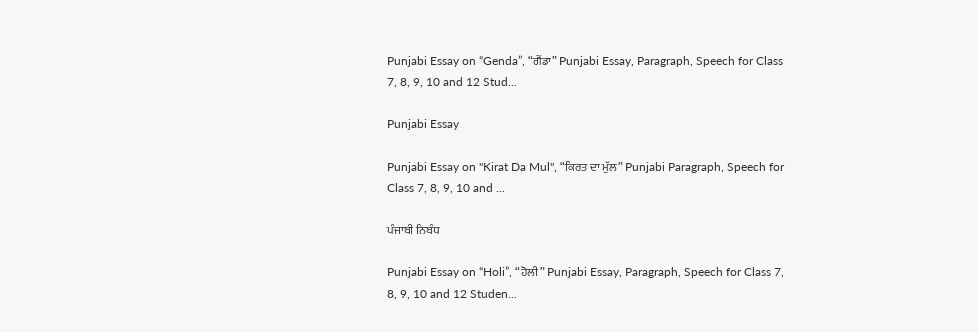Punjabi Essay on “Genda”, “ਗੈਂਡਾ” Punjabi Essay, Paragraph, Speech for Class 7, 8, 9, 10 and 12 Stud...

Punjabi Essay

Punjabi Essay on "Kirat Da Mul", “ਕਿਰਤ ਦਾ ਮੁੱਲ” Punjabi Paragraph, Speech for Class 7, 8, 9, 10 and ...

ਪੰਜਾਬੀ ਨਿਬੰਧ

Punjabi Essay on “Holi”, “ਹੋਲੀ” Punjabi Essay, Paragraph, Speech for Class 7, 8, 9, 10 and 12 Studen...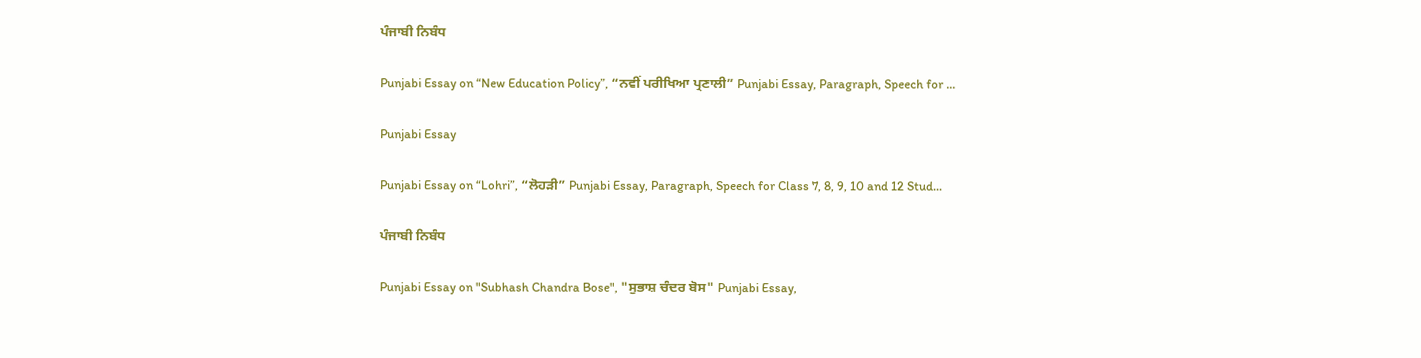ਪੰਜਾਬੀ ਨਿਬੰਧ

Punjabi Essay on “New Education Policy”, “ਨਵੀਂ ਪਰੀਖਿਆ ਪ੍ਰਣਾਲੀ” Punjabi Essay, Paragraph, Speech for ...

Punjabi Essay

Punjabi Essay on “Lohri”, “ਲੋਹੜੀ” Punjabi Essay, Paragraph, Speech for Class 7, 8, 9, 10 and 12 Stud...

ਪੰਜਾਬੀ ਨਿਬੰਧ

Punjabi Essay on "Subhash Chandra Bose", "ਸੁਭਾਸ਼ ਚੰਦਰ ਬੋਸ" Punjabi Essay,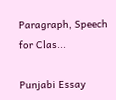Paragraph, Speech for Clas...

Punjabi Essay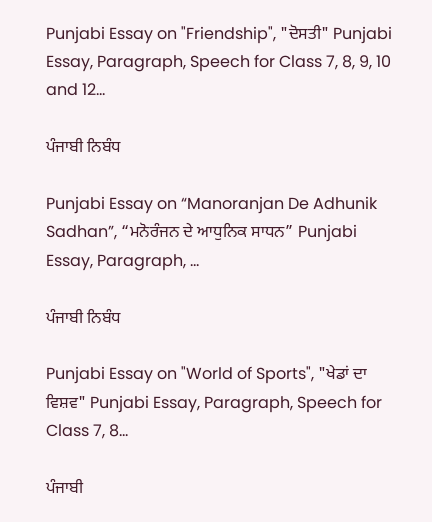Punjabi Essay on "Friendship", "ਦੋਸਤੀ" Punjabi Essay, Paragraph, Speech for Class 7, 8, 9, 10 and 12...

ਪੰਜਾਬੀ ਨਿਬੰਧ

Punjabi Essay on “Manoranjan De Adhunik Sadhan”, “ਮਨੋਰੰਜਨ ਦੇ ਆਧੁਨਿਕ ਸਾਧਨ” Punjabi Essay, Paragraph, ...

ਪੰਜਾਬੀ ਨਿਬੰਧ

Punjabi Essay on "World of Sports", "ਖੇਡਾਂ ਦਾ ਵਿਸ਼ਵ" Punjabi Essay, Paragraph, Speech for Class 7, 8...

ਪੰਜਾਬੀ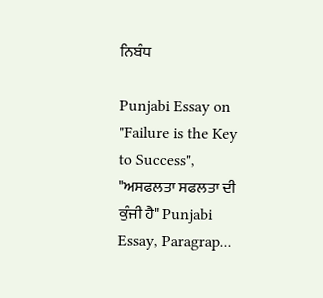ਨਿਬੰਧ

Punjabi Essay on "Failure is the Key to Success", "ਅਸਫਲਤਾ ਸਫਲਤਾ ਦੀ ਕੁੰਜੀ ਹੈ" Punjabi Essay, Paragrap...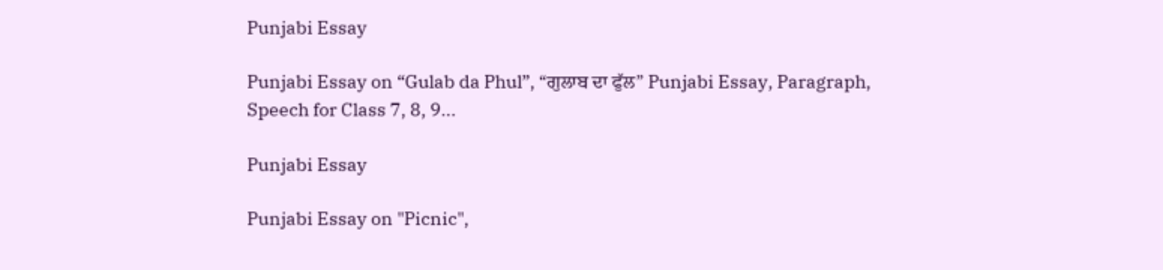Punjabi Essay

Punjabi Essay on “Gulab da Phul”, “ਗੁਲਾਬ ਦਾ ਫੁੱਲ” Punjabi Essay, Paragraph, Speech for Class 7, 8, 9...

Punjabi Essay

Punjabi Essay on "Picnic",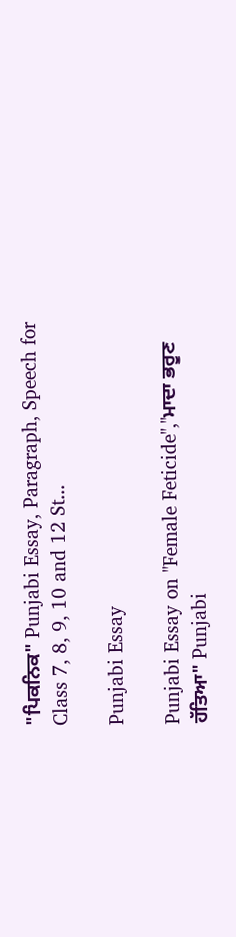"ਪਿਕਨਿਕ" Punjabi Essay, Paragraph, Speech for Class 7, 8, 9, 10 and 12 St...

Punjabi Essay

Punjabi Essay on "Female Feticide","ਮਾਦਾ ਭਰੂਣ ਹੱਤਿਆ" Punjabi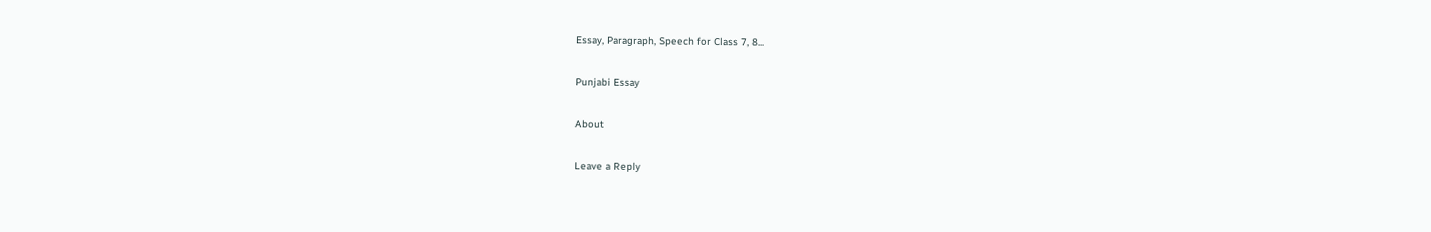Essay, Paragraph, Speech for Class 7, 8...

Punjabi Essay

About

Leave a Reply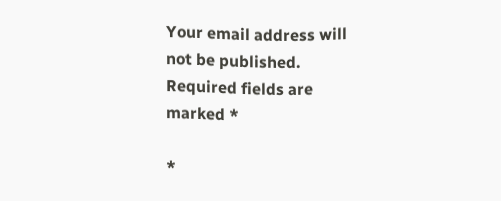Your email address will not be published. Required fields are marked *

*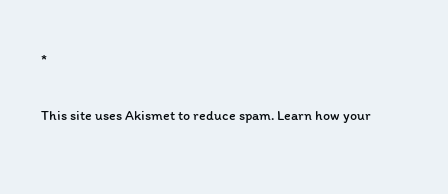*

This site uses Akismet to reduce spam. Learn how your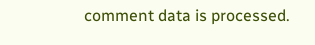comment data is processed.